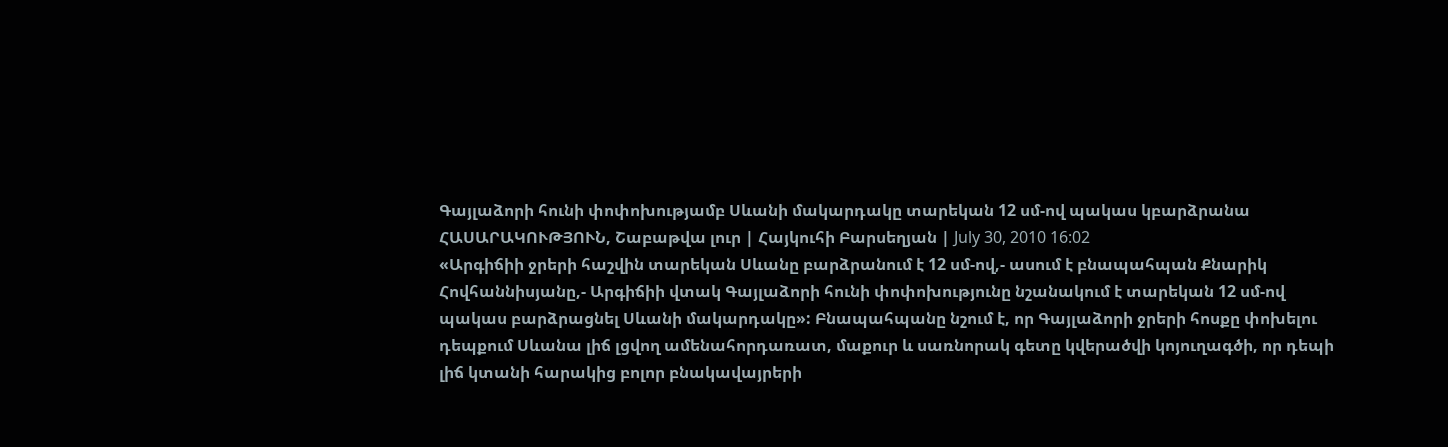Գայլաձորի հունի փոփոխությամբ Սևանի մակարդակը տարեկան 12 սմ-ով պակաս կբարձրանա
ՀԱՍԱՐԱԿՈՒԹՅՈՒՆ, Շաբաթվա լուր | Հայկուհի Բարսեղյան | July 30, 2010 16:02
«Արգիճիի ջրերի հաշվին տարեկան Սևանը բարձրանում է 12 սմ-ով,- ասում է բնապահպան Քնարիկ Հովհաննիսյանը,- Արգիճիի վտակ Գայլաձորի հունի փոփոխությունը նշանակում է տարեկան 12 սմ-ով պակաս բարձրացնել Սևանի մակարդակը»: Բնապահպանը նշում է, որ Գայլաձորի ջրերի հոսքը փոխելու դեպքում Սևանա լիճ լցվող ամենահորդառատ, մաքուր և սառնորակ գետը կվերածվի կոյուղագծի, որ դեպի լիճ կտանի հարակից բոլոր բնակավայրերի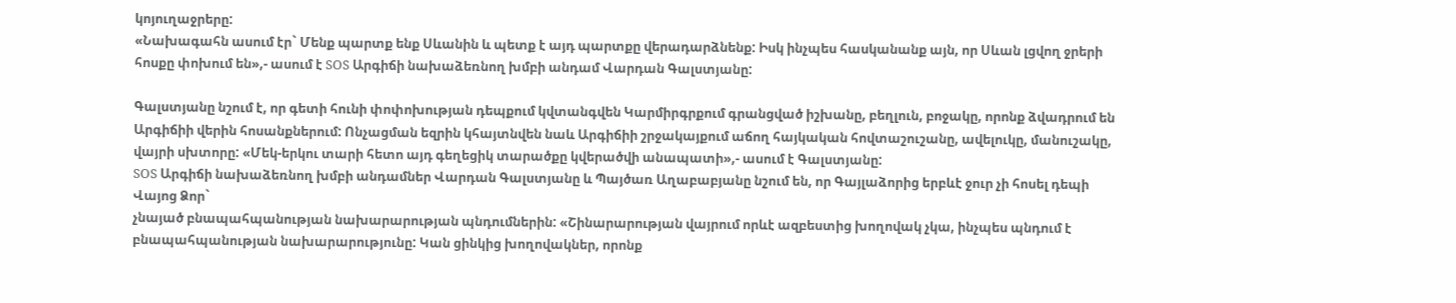կոյուղաջրերը:
«Նախագահն ասում էր` Մենք պարտք ենք Սևանին և պետք է այդ պարտքը վերադարձնենք: Իսկ ինչպես հասկանանք այն, որ Սևան լցվող ջրերի հոսքը փոխում են»,- ասում է SOS Արգիճի նախաձեռնող խմբի անդամ Վարդան Գալստյանը:

Գալստյանը նշում է, որ գետի հունի փոփոխության դեպքում կվտանգվեն Կարմիրգրքում գրանցված իշխանը, բեղլուն, բոջակը, որոնք ձվադրում են Արգիճիի վերին հոսանքներում: Ոնչացման եզրին կհայտնվեն նաև Արգիճիի շրջակայքում աճող հայկական հովտաշուշանը, ավելուկը, մանուշակը, վայրի սխտորը: «Մեկ-երկու տարի հետո այդ գեղեցիկ տարածքը կվերածվի անապատի»,- ասում է Գալստյանը:
SOS Արգիճի նախաձեռնող խմբի անդամներ Վարդան Գալստյանը և Պայծառ Աղաբաբյանը նշում են, որ Գայլաձորից երբևէ ջուր չի հոսել դեպի Վայոց Ձոր`
չնայած բնապահպանության նախարարության պնդումներին: «Շինարարության վայրում որևէ ազբեստից խողովակ չկա, ինչպես պնդում է բնապահպանության նախարարությունը: Կան ցինկից խողովակներ, որոնք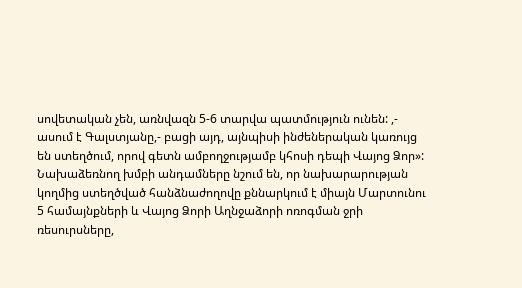սովետական չեն, առնվազն 5-6 տարվա պատմություն ունեն: ,- ասում է Գալստյանը,- բացի այդ, այնպիսի ինժեներական կառույց են ստեղծում, որով գետն ամբողջությամբ կհոսի դեպի Վայոց Ձոր»:
Նախաձեռնող խմբի անդամները նշում են, որ նախարարության կողմից ստեղծված հանձնաժողովը քննարկում է միայն Մարտունու 5 համայնքների և Վայոց Ձորի Աղնջաձորի ոռոգման ջրի ռեսուրսները,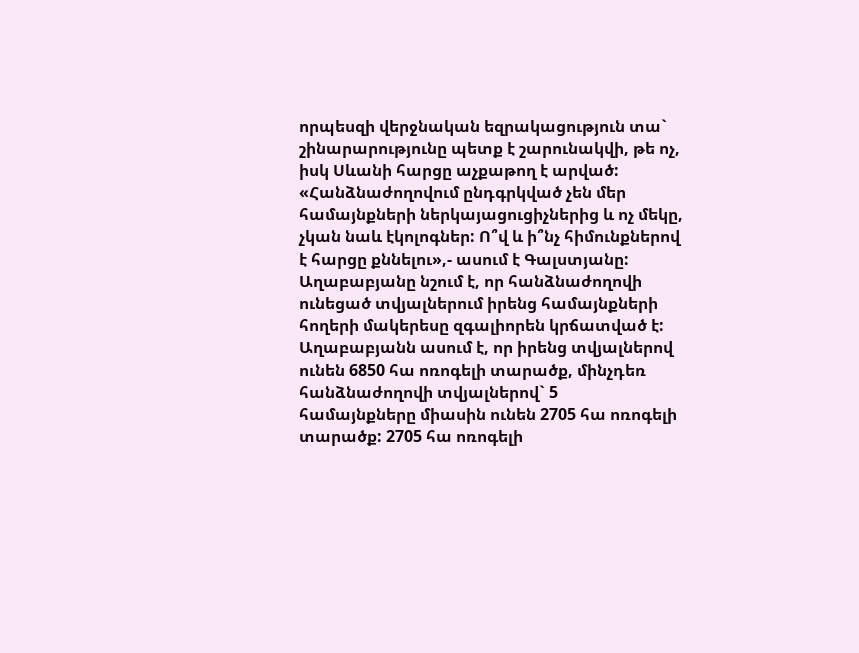որպեսզի վերջնական եզրակացություն տա` շինարարությունը պետք է շարունակվի, թե ոչ, իսկ Սևանի հարցը աչքաթող է արված: «Հանձնաժողովում ընդգրկված չեն մեր համայնքների ներկայացուցիչներից և ոչ մեկը, չկան նաև էկոլոգներ: Ո՞վ և ի՞նչ հիմունքներով է հարցը քննելու»,- ասում է Գալստյանը:
Աղաբաբյանը նշում է, որ հանձնաժողովի ունեցած տվյալներում իրենց համայնքների հողերի մակերեսը զգալիորեն կրճատված է: Աղաբաբյանն ասում է, որ իրենց տվյալներով ունեն 6850 հա ոռոգելի տարածք, մինչդեռ հանձնաժողովի տվյալներով` 5
համայնքները միասին ունեն 2705 հա ոռոգելի տարածք: 2705 հա ոռոգելի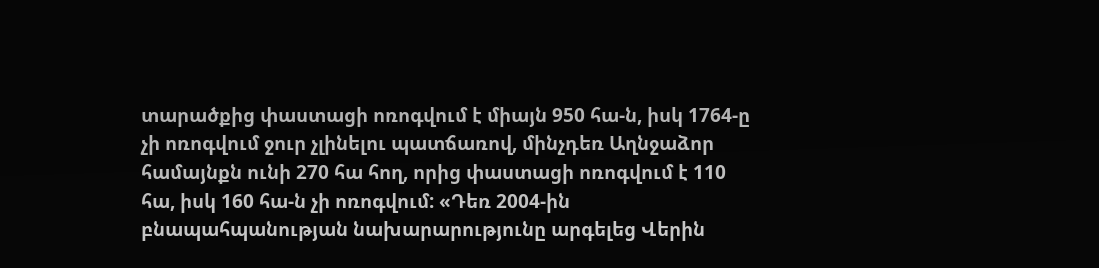տարածքից փաստացի ոռոգվում է միայն 950 հա-ն, իսկ 1764-ը չի ոռոգվում ջուր չլինելու պատճառով, մինչդեռ Աղնջաձոր համայնքն ունի 270 հա հող, որից փաստացի ոռոգվում է 110 հա, իսկ 160 հա-ն չի ոռոգվում: «Դեռ 2004-ին բնապահպանության նախարարությունը արգելեց Վերին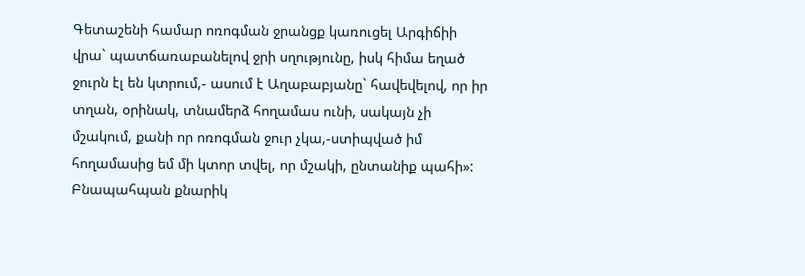Գետաշենի համար ոռոգման ջրանցք կառուցել Արգիճիի վրա` պատճառաբանելով ջրի սղությունը, իսկ հիմա եղած ջուրն էլ են կտրում,- ասում է Աղաբաբյանը` հավեվելով, որ իր տղան, օրինակ, տնամերձ հողամաս ունի, սակայն չի մշակում, քանի որ ոռոգման ջուր չկա,-ստիպված իմ հողամասից եմ մի կտոր տվել, որ մշակի, ընտանիք պահի»:
Բնապահպան քնարիկ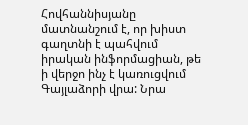Հովհաննիսյանը մատնանշում է, որ խիստ գաղտնի է պահվում իրական ինֆորմացիան, թե ի վերջո ինչ է կառուցվում Գայլաձորի վրա: Նրա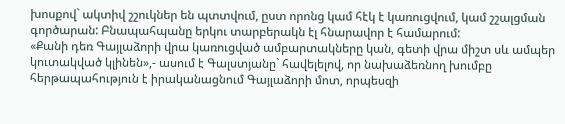խոսքով` ակտիվ շշուկներ են պտտվում, ըստ որոնց կամ հէկ է կառուցվում, կամ շշալցման գործարան: Բնապահպանը երկու տարբերակն էլ հնարավոր է համարում:
«Քանի դեռ Գայլաձորի վրա կառուցված ամբարտակները կան, գետի վրա միշտ սև ամպեր կուտակված կլինեն»,- ասում է Գալստյանը` հավելելով, որ նախաձեռնող խումբը հերթապահություն է իրականացնում Գայլաձորի մոտ, որպեսզի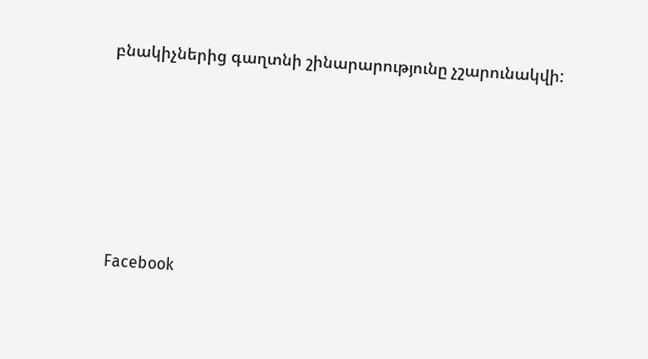բնակիչներից գաղտնի շինարարությունը չշարունակվի:






Facebook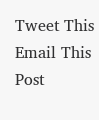Tweet This
Email This Post